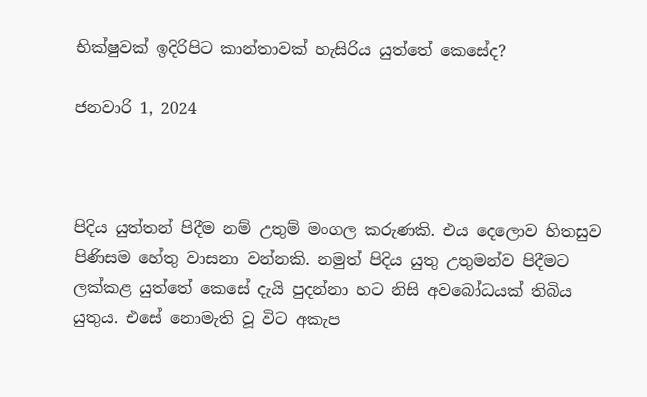භික්ෂුවක් ඉදිරිපිට කාන්තාවක් හැසිරිය යුත්තේ කෙසේද?

ජනවාරි 1, 2024



පිදිය යුත්තන් පිදීම නම් උතුම් මංගල කරුණකි. එය දෙලොව හිතසුව පිණිසම හේතු වාසනා වන්නකි. නමුත් පිදිය යුතු උතුමන්ව පිදීමට ලක්කළ යුත්තේ කෙසේ දැයි පුදන්නා හට නිසි අවබෝධයක් තිබිය යුතුය. එසේ නොමැති වූ විට අකැප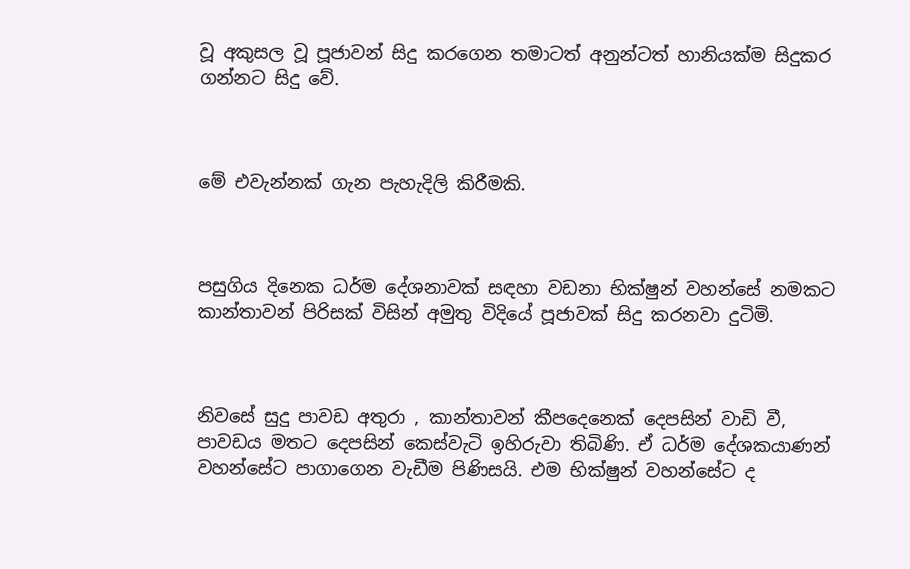වූ අකුසල වූ පූජාවන් සිදු කරගෙන තමාටත් අනුන්ටත් හානියක්ම සිදුකර ගන්නට සිදු වේ.



මේ එවැන්නක් ගැන පැහැදිලි කිරීමකි.



පසුගිය දිනෙක ධර්ම දේශනාවක් සඳහා වඩනා භික්ෂුන් වහන්සේ නමකට කාන්තාවන් පිරිසක් විසින් අමුතු විදියේ පූජාවක් සිදු කරනවා දුටිමි.



නිවසේ සුදු පාවඩ අතුරා , කාන්තාවන් කීපදෙනෙක් දෙපසින් වාඩි වී, පාවඩය මතට දෙපසින් කෙස්වැටි ඉහිරුවා තිබිණි. ඒ ධර්ම දේශකයාණන් වහන්සේට පාගාගෙන වැඩීම පිණිසයි. එම භික්ෂුන් වහන්සේට ද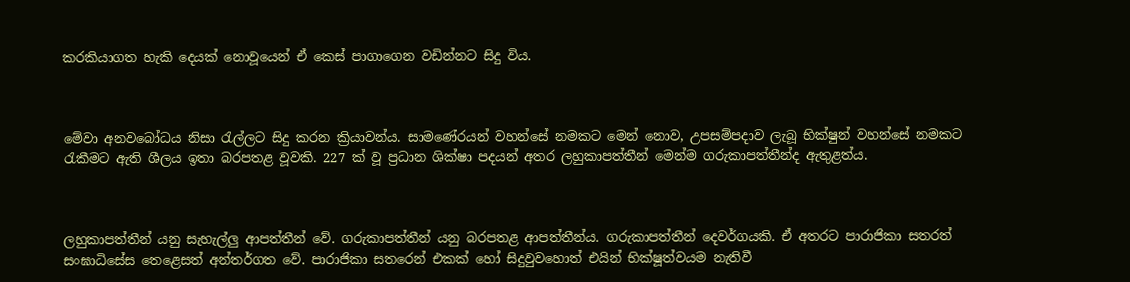කරකියාගත හැකි දෙයක් නොවූයෙන් ඒ කෙස් පාගාගෙන වඩින්නට සිදු විය.



මේවා අනවබෝධය නිසා රැල්ලට සිදු කරන ක්‍රියාවන්ය. සාමණේරයන් වහන්සේ නමකට මෙන් නොව, උපසම්පදාව ලැබූ භික්ෂුන් වහන්සේ නමකට රැකීමට ඇති ශීලය ඉතා බරපතළ වූවකි. 227 ක් වූ ප්‍රධාන ශික්ෂා පදයන් අතර ලහුකාපත්තීන් මෙන්ම ගරුකාපත්තීන්ද ඇතුළත්ය.



ලහුකාපත්තීන් යනු සැහැල්ලු ආපත්තීන් වේ. ගරුකාපත්තීන් යනු බරපතළ ආපත්තීන්ය. ගරුකාපත්තීන් දෙවර්ගයකි. ඒ අතරට පාරාජිකා සතරත් සංඝාධිසේස තෙළෙසත් අන්තර්ගත වේ. පාරාජිකා සතරෙන් එකක් හෝ සිදුවුවහොත් එයින් භික්ෂූත්වයම නැතිවී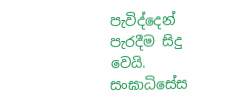පැවිද්දෙන් පැරදීම සිදු වෙයි. සංඝාධිසේස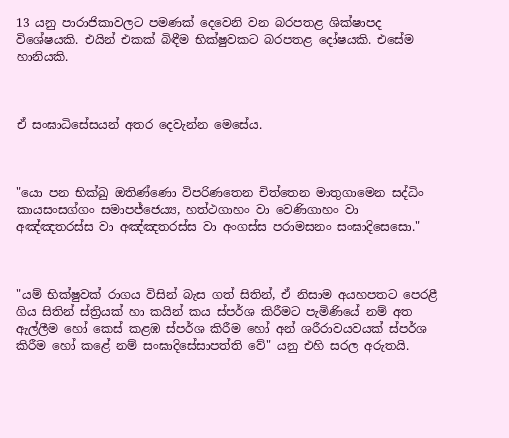13 යනු පාරාජිකාවලට පමණක් දෙවෙනි වන බරපතළ ශික්ෂාපද විශේෂයකි. එයින් එකක් බිඳීම භික්ෂුවකට බරපතළ දෝෂයකි. එසේම හානියකි.



ඒ සංඝාධිසේසයන් අතර දෙවැන්න මෙසේය.



"යො පන භික්ඛු ඔතිණ්ණො විපරිණතෙන චිත්තෙන මාතුගාමෙන සද්ධිං කායසංසග්ගං සමාපජ්ජෙය්‍ය, හත්ථගාහං වා වෙණිගාහං වා අඤ්ඤතරස්ස වා අඤ්ඤතරස්ස වා අංගස්ස පරාමසනං සංඝාදිසෙසො."



"යම් භික්ෂුවක් රාගය විසින් බැස ගත් සිතින්, ඒ නිසාම අයහපතට පෙරළී ගිය සිතින් ස්ත්‍රියක් හා කයින් කය ස්පර්ශ කිරීමට පැමිණියේ නම් අත ඇල්ලීම හෝ කෙස් කළඹ ස්පර්ශ කිරීම හෝ අන් ශරීරාවයවයක් ස්පර්ශ කිරීම හෝ කළේ නම් සංඝාදිසේසාපත්ති වේ" යනු එහි සරල අරුතයි.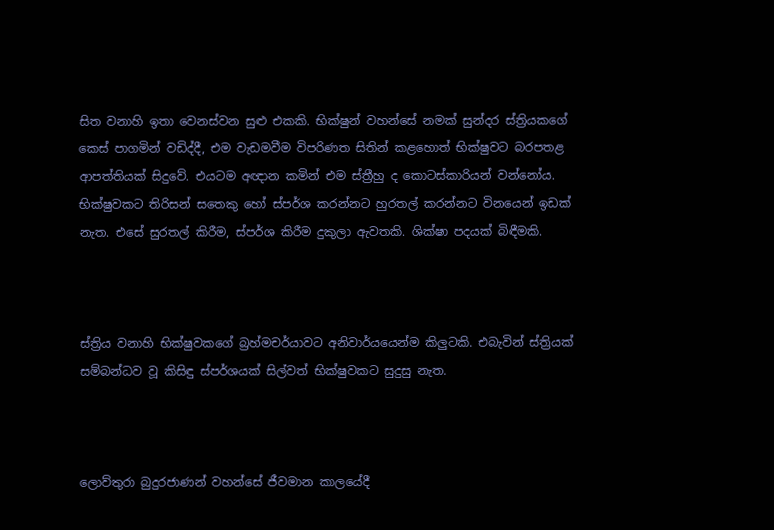සිත වනාහි ඉතා වෙනස්වන සුළු එකකි. භික්ෂුන් වහන්සේ නමක් සුන්දර ස්ත්‍රියකගේ කෙස් පාගමින් වඩිද්දී, එම වැඩමවීම විපරිණත සිතින් කළහොත් භික්ෂුවට බරපතළ ආපත්තියක් සිදුවේ. එයටම අඥාන කමින් එම ස්ත්‍රීහු ද කොටස්කාරියන් වන්නෝය. භික්ෂුවකට තිරිසන් සතෙකු හෝ ස්පර්ශ කරන්නට හුරතල් කරන්නට විනයෙන් ඉඩක් නැත. එසේ සුරතල් කිරීම, ස්පර්ශ කිරීම දුකුලා ඇවතකි. ශික්ෂා පදයක් බිඳීමකි.



ස්ත්‍රිය වනාහි භික්ෂුවකගේ බ්‍රහ්මචර්යාවට අනිවාර්යයෙන්ම කිලුටකි. එබැවින් ස්ත්‍රියක් සම්බන්ධව වූ කිසිඳු ස්පර්ශයක් සිල්වත් භික්ෂුවකට සුදුසු නැත.



ලොව්තුරා බුදුරජාණන් වහන්සේ ජීවමාන කාලයේදී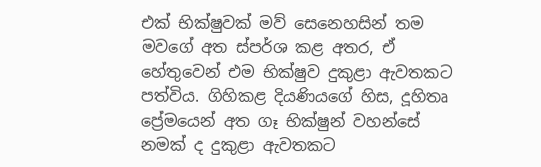එක් භික්ෂුවක් මව් සෙනෙහසින් තම මවගේ අත ස්පර්ශ කළ අතර, ඒ හේතුවෙන් එම භික්ෂුව දුකුළා ඇවතකට පත්විය. ගිහිකළ දියණියගේ හිස, දූහිතෘ ප්‍රේමයෙන් අත ගෑ භික්ෂුන් වහන්සේ නමක් ද දුකුළා ඇවතකට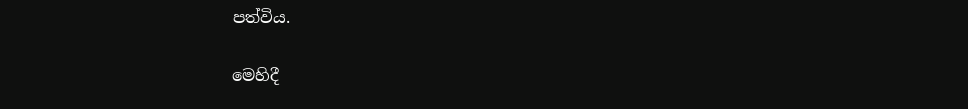පත්විය.

මෙහිදී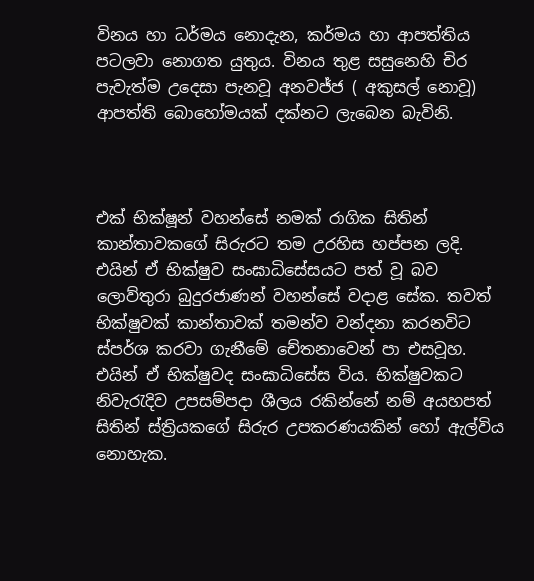විනය හා ධර්මය නොදැන, කර්මය හා ආපත්තිය පටලවා නොගත යුතුය. විනය තුළ සසුනෙහි චිර පැවැත්ම උදෙසා පැනවූ අනවජ්ජ ( අකුසල් නොවූ) ආපත්ති බොහෝමයක් දක්නට ලැබෙන බැවිනි.



එක් භික්ෂූන් වහන්සේ නමක් රාගික සිතින් කාන්තාවකගේ සිරුරට තම උරහිස හප්පන ලදි. එයින් ඒ භික්ෂුව සංඝාධිසේසයට පත් වූ බව ලොව්තුරා බුදුරජාණන් වහන්සේ වදාළ සේක. තවත් භික්ෂුවක් කාන්තාවක් තමන්ව වන්දනා කරනවිට ස්පර්ශ කරවා ගැනීමේ චේතනාවෙන් පා එසවූහ. එයින් ඒ භික්ෂුවද සංඝාධිසේස විය. භික්ෂුවකට නිවැරැදිව උපසම්පදා ශීලය රකින්නේ නම් අයහපත් සිතින් ස්ත්‍රියකගේ සිරුර උපකරණයකින් හෝ ඇල්විය නොහැක.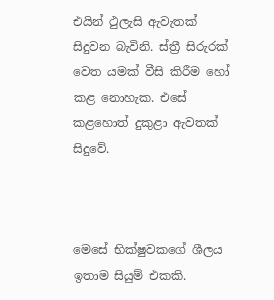එයින් ථුලැසි ඇවැතක් සිදුවන බැවිනි. ස්ත්‍රී සිරුරක් වෙත යමක් වීසි කිරීම හෝ කළ නොහැක. එසේ කළහොත් දුකුළා ඇවතක් සිදුවේ.



මෙසේ භික්ෂුවකගේ ශීලය ඉතාම සියුම් එකකි.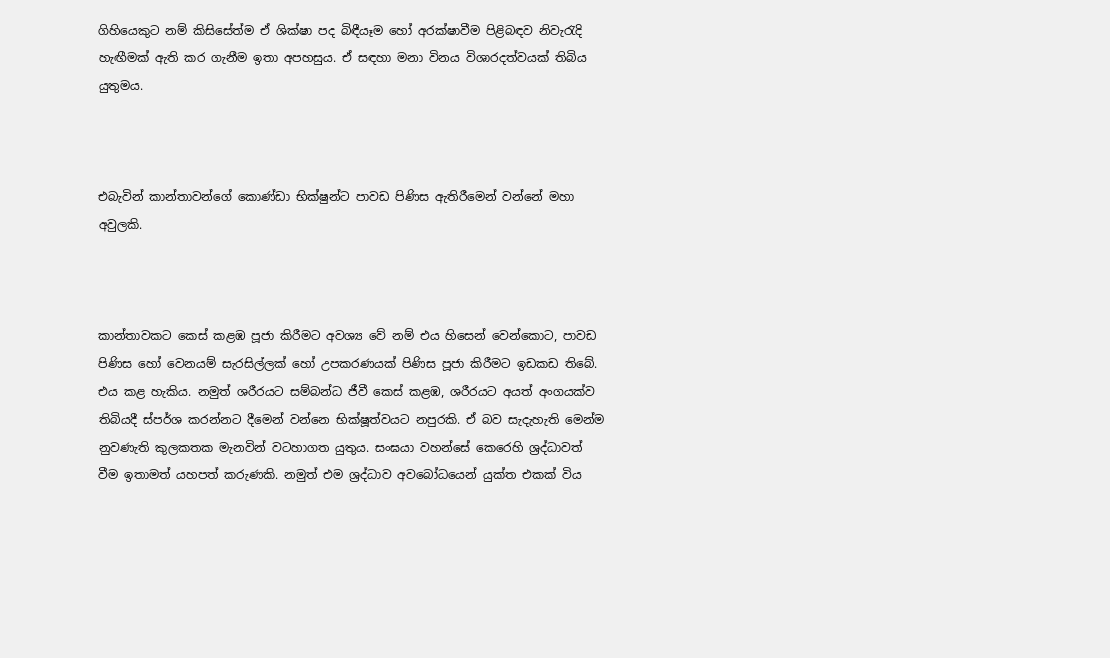ගිහියෙකුට නම් කිසිසේත්ම ඒ ශික්ෂා පද බිඳීයෑම හෝ අරක්ෂාවීම පිළිබඳව නිවැරැදි හැඟීමක් ඇති කර ගැනීම ඉතා අපහසුය. ඒ සඳහා මනා විනය විශාරදත්වයක් තිබිය යුතුමය.



එබැවින් කාන්තාවන්ගේ කොණ්ඩා භික්ෂුන්ට පාවඩ පිණිස ඇතිරීමෙන් වන්නේ මහා අවුලකි.



කාන්තාවකට කෙස් කළඹ පූජා කිරීමට අවශ්‍ය වේ නම් එය හිසෙන් වෙන්කොට, පාවඩ පිණිස හෝ වෙනයම් සැරසිල්ලක් හෝ උපකරණයක් පිණිස පූජා කිරීමට ඉඩකඩ තිබේ. එය කළ හැකිය. නමුත් ශරීරයට සම්බන්ධ ජීවී කෙස් කළඹ, ශරීරයට අයත් අංගයක්ව තිබියදී ස්පර්ශ කරන්නට දීමෙන් වන්නෙ භික්ෂූත්වයට නපුරකි. ඒ බව සැදැහැති මෙන්ම නුවණැති කුලකතක මැනවින් වටහාගත යුතුය. සංඝයා වහන්සේ කෙරෙහි ශ්‍රද්ධාවත් වීම ඉතාමත් යහපත් කරුණකි. නමුත් එම ශ්‍රද්ධාව අවබෝධයෙන් යුක්ත එකක් විය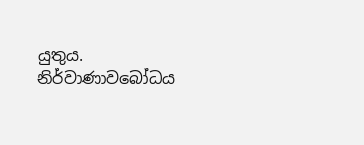යුතුය. නිර්වාණාවබෝධය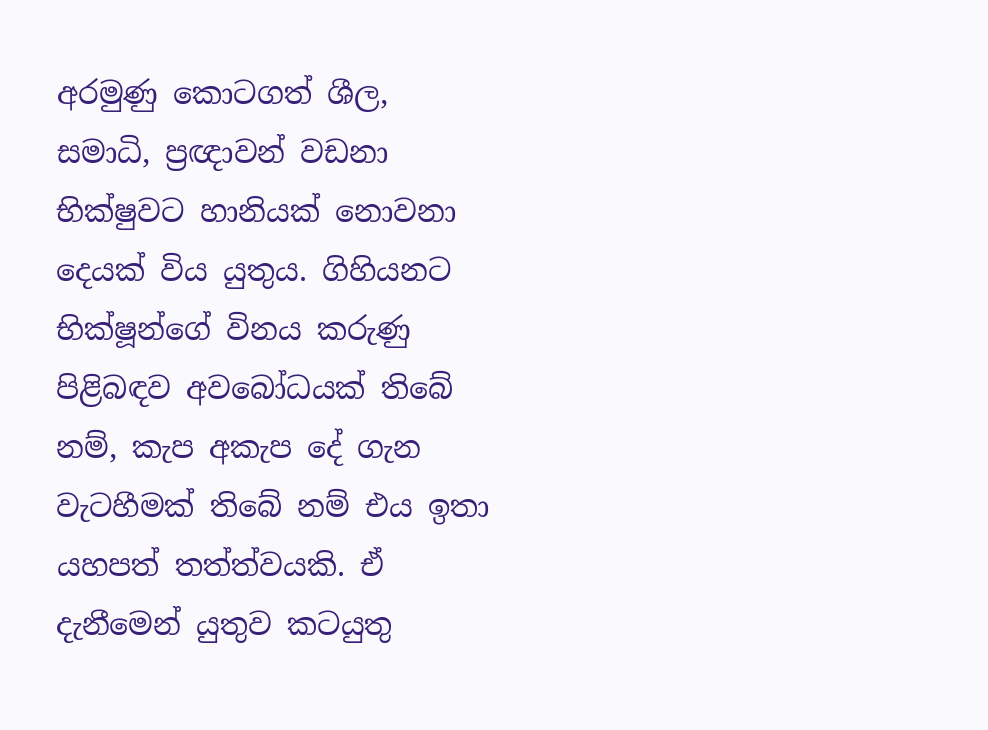අරමුණු කොටගත් ශීල, සමාධි, ප්‍රඥාවන් වඩනා භික්ෂුවට හානියක් නොවනා දෙයක් විය යුතුය. ගිහියනට භික්ෂූන්ගේ විනය කරුණු පිළිබඳව අවබෝධයක් තිබේ නම්, කැප අකැප දේ ගැන වැටහීමක් තිබේ නම් එය ඉතා යහපත් තත්ත්වයකි. ඒ දැනීමෙන් යුතුව කටයුතු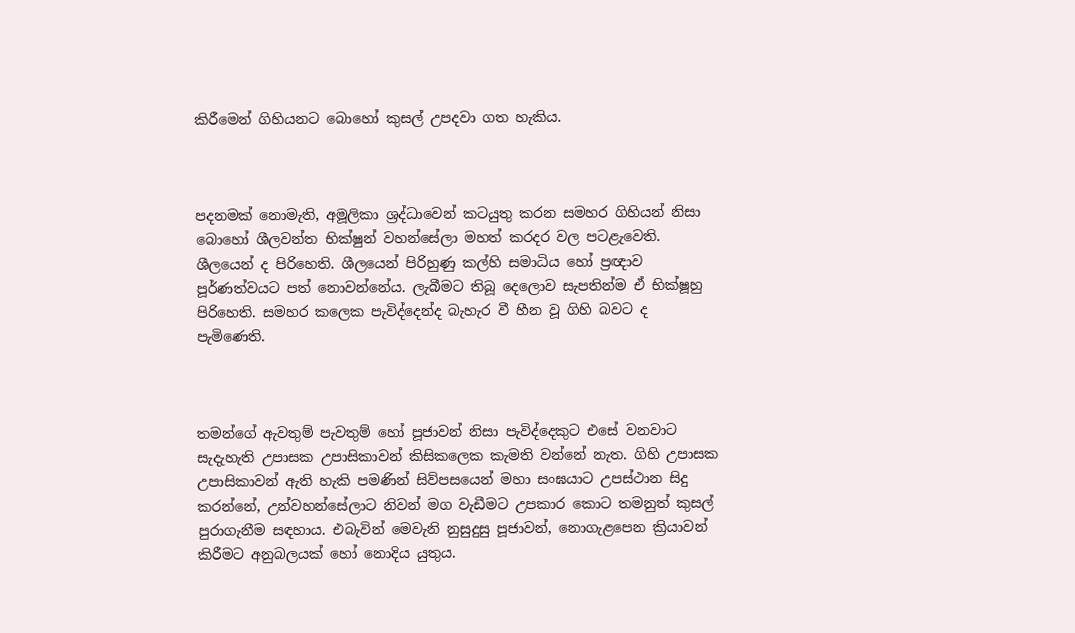කිරීමෙන් ගිහියනට බොහෝ කුසල් උපදවා ගත හැකිය.



පදනමක් නොමැති, අමූලිකා ශ්‍රද්ධාවෙන් කටයුතු කරන සමහර ගිහියන් නිසා බොහෝ ශීලවන්ත භික්ෂුන් වහන්සේලා මහත් කරදර වල පටළැවෙති. ශීලයෙන් ද පිරිහෙති. ශීලයෙන් පිරිහුණු කල්හි සමාධිය හෝ ප්‍රඥාව පූර්ණත්වයට පත් නොවන්නේය. ලැබීමට තිබූ දෙලොව සැපතින්ම ඒ භික්ෂූහු පිරිහෙති. සමහර කලෙක පැවිද්දෙන්ද බැහැර වී හීන වූ ගිහි බවට ද පැමිණෙති.



තමන්ගේ ඇවතුම් පැවතුම් හෝ පූජාවන් නිසා පැවිද්දෙකුට එසේ වනවාට සැදැහැති උපාසක උපාසිකාවන් කිසිකලෙක කැමති වන්නේ නැත. ගිහි උපාසක උපාසිකාවන් ඇති හැකි පමණින් සිව්පසයෙන් මහා සංඝයාට උපස්ථාන සිදු කරන්නේ, උන්වහන්සේලාට නිවන් මග වැඩීමට උපකාර කොට තමනුත් කුසල් පුරාගැනීම සඳහාය. එබැවින් මෙවැනි නුසුදුසු පූජාවන්, නොගැළපෙන ක්‍රියාවන් කිරීමට අනුබලයක් හෝ නොදිය යුතුය.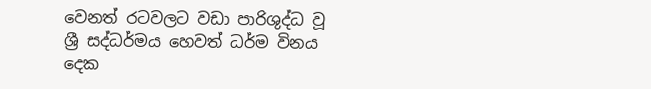වෙනත් රටවලට වඩා පාරිශුද්ධ වූ ශ්‍රී සද්ධර්මය හෙවත් ධර්ම විනය දෙක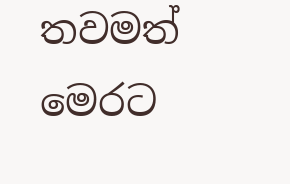තවමත් මෙරට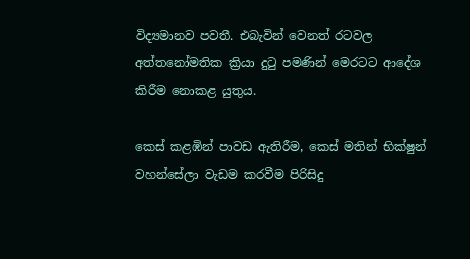විද්‍යමානව පවතී. එබැවින් වෙනත් රටවල අත්තනෝමතික ක්‍රියා දුටු පමණින් මෙරටට ආදේශ කිරීම නොකළ යුතුය.

කෙස් කළඹින් පාවඩ ඇතිරීම, කෙස් මතින් භික්ෂුන් වහන්සේලා වැඩම කරවීම පිරිසිදු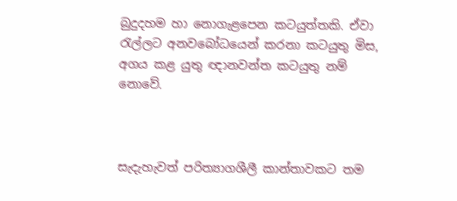බුදුදහම හා නොගැළපෙන කටයුත්තකි. ඒවා රැල්ලට අනවබෝධයෙන් කරනා කටයුතු මිස, අගය කළ යුතු ඥානවන්ත කටයුතු නම් නොවේ.



සැදැහැවත් පරිත්‍යාගශීලී කාන්තාවකට තම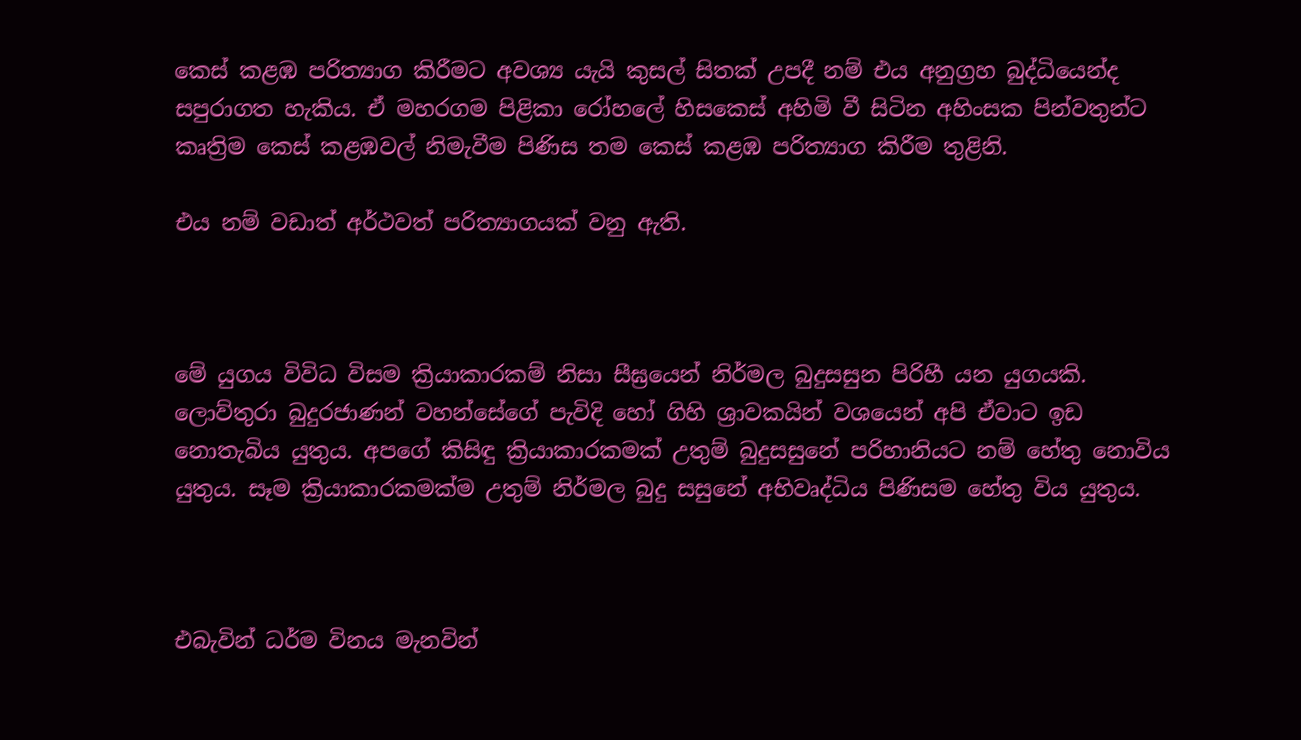කෙස් කළඹ පරිත්‍යාග කිරීමට අවශ්‍ය යැයි කුසල් සිතක් උපදී නම් එය අනුග්‍රහ බුද්ධියෙන්ද සපුරාගත හැකිය. ඒ මහරගම පිළිකා රෝහලේ හිසකෙස් අහිමි වී සිටින අහිංසක පින්වතුන්ට කෘත්‍රිම කෙස් කළඹවල් නිමැවීම පිණිස තම කෙස් කළඹ පරිත්‍යාග කිරීම තුළිනි.

එය නම් වඩාත් අර්ථවත් පරිත්‍යාගයක් වනු ඇති.



මේ යුගය විවිධ විසම ක්‍රියාකාරකම් නිසා සීඝ්‍රයෙන් නිර්මල බුදුසසුන පිරිහී යන යුගයකි. ලොව්තුරා බුදුරජාණන් වහන්සේගේ පැවිදි හෝ ගිහි ශ්‍රාවකයින් වශයෙන් අපි ඒවාට ඉඩ නොතැබිය යුතුය. අපගේ කිසිඳු ක්‍රියාකාරකමක් උතුම් බුදුසසුනේ පරිහානියට නම් හේතු නොවිය යුතුය. සෑම ක්‍රියාකාරකමක්ම උතුම් නිර්මල බුදු සසුනේ අභිවෘද්ධිය පිණිසම හේතු විය යුතුය.



එබැවින් ධර්ම විනය මැනවින්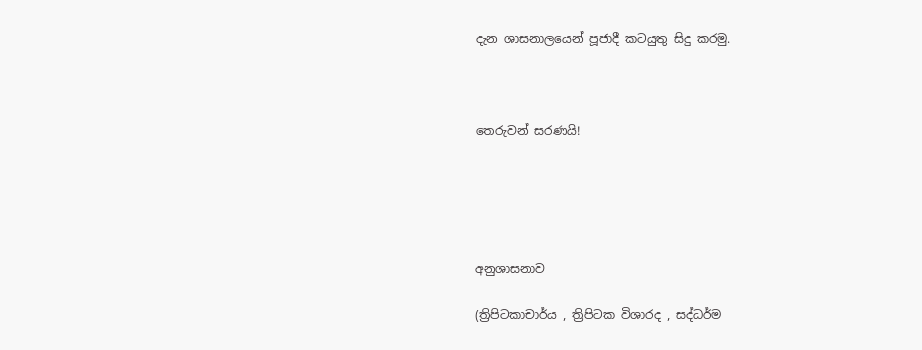දැන ශාසනාලයෙන් පූජාදී කටයුතු සිදු කරමු.



තෙරුවන් සරණයි!





අනුශාසනාව

(ත්‍රිපිටකාචාර්ය , ත්‍රිපිටක විශාරද , සද්ධර්ම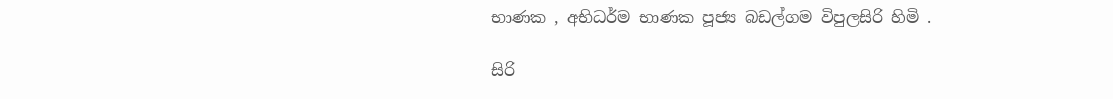භාණක , අභිධර්ම භාණක පූජ්‍ය බඩල්ගම විපුලසිරි හිමි .

සිරි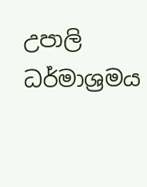උපාලි ධර්මාශ්‍රමය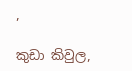,

කුඩා කිවුල,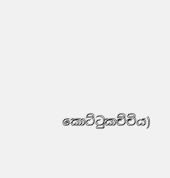කොට්ටුකච්චිය)